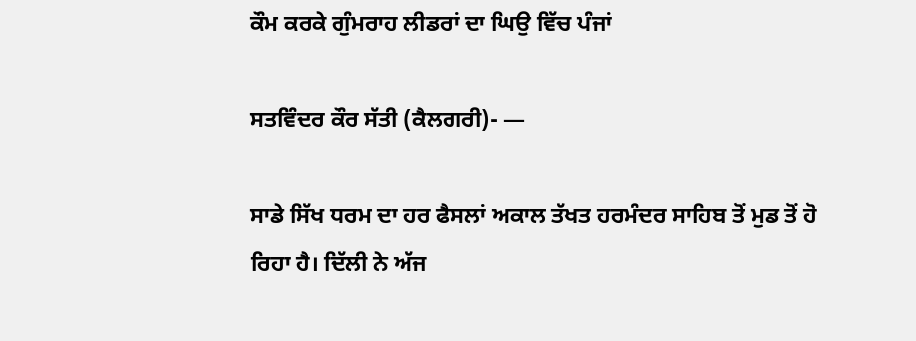ਕੌਮ ਕਰਕੇ ਗੁੰਮਰਾਹ ਲੀਡਰਾਂ ਦਾ ਘਿਉ ਵਿੱਚ ਪੰਜਾਂ

ਸਤਵਿੰਦਰ ਕੌਰ ਸੱਤੀ (ਕੈਲਗਰੀ)- —

ਸਾਡੇ ਸਿੱਖ ਧਰਮ ਦਾ ਹਰ ਫੈਸਲਾਂ ਅਕਾਲ ਤੱਖਤ ਹਰਮੰਦਰ ਸਾਹਿਬ ਤੋਂ ਮੁਡ ਤੋਂ ਹੋ ਰਿਹਾ ਹੈ। ਦਿੱਲੀ ਨੇ ਅੱਜ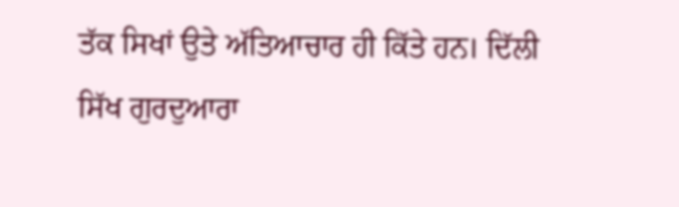ਤੱਕ ਸਿਖਾਂ ਉਤੇ ਅੱਤਿਆਚਾਰ ਹੀ ਕਿੱਤੇ ਹਨ। ਦਿੱਲੀ ਸਿੱਖ ਗੁਰਦੁਆਰਾ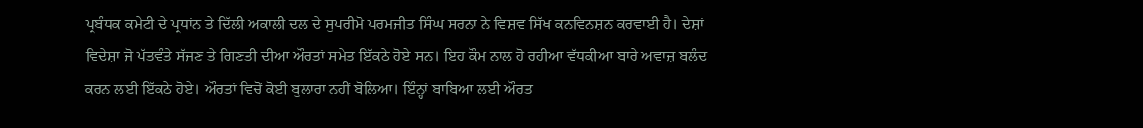ਪ੍ਰਬੰਧਕ ਕਮੇਟੀ ਦੇ ਪ੍ਰਧਾਂਨ ਤੇ ਦਿੱਲੀ ਅਕਾਲੀ ਦਲ ਦੇ ਸੁਪਰੀਮੋ ਪਰਮਜੀਤ ਸਿੰਘ ਸਰਨਾ ਨੇ ਵਿਸ਼ਵ ਸਿੱਖ ਕਨਵਿਨਸ਼ਨ ਕਰਵਾਈ ਹੈ। ਦੇਸ਼ਾਂ ਵਿਦੇਸ਼ਾ ਜੋ ਪੱਤਵੰਤੇ ਸੱਜਣ ਤੇ ਗਿਣਤੀ ਦੀਆ ਔਰਤਾਂ ਸਮੇਤ ਇੱਕਠੇ ਹੋਏ ਸਨ। ਇਹ ਕੌਮ ਨਾਲ ਹੋ ਰਹੀਆ ਵੱਧਕੀਆ ਬਾਰੇ ਅਵਾਜ਼ ਬਲੰਦ ਕਰਨ ਲਈ ਇੱਕਠੇ ਹੋਏ। ਔਰਤਾਂ ਵਿਚੋਂ ਕੋਈ ਬੁਲਾਰਾ ਨਹੀਂ ਬੋਲਿਆ। ਇੰਨ੍ਹਾਂ ਬਾਬਿਆ ਲਈ ਔਰਤ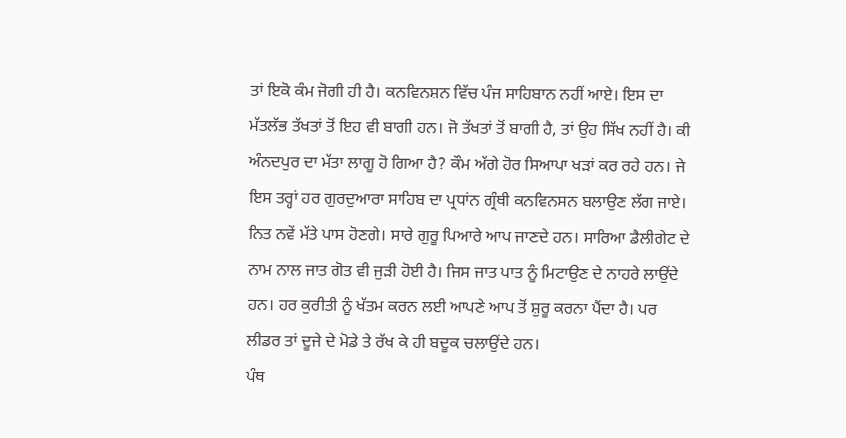ਤਾਂ ਇਕੋ ਕੰਮ ਜੋਗੀ ਹੀ ਹੈ। ਕਨਵਿਨਸ਼ਨ ਵਿੱਚ ਪੰਜ ਸਾਹਿਬਾਨ ਨਹੀਂ ਆਏ। ਇਸ ਦਾ ਮੱਤਲੱਭ ਤੱਖਤਾਂ ਤੋਂ ਇਹ ਵੀ ਬਾਗੀ ਹਨ। ਜੋ ਤੱਖਤਾਂ ਤੋਂ ਬਾਗੀ ਹੈ, ਤਾਂ ਉਹ ਸਿੱਖ ਨਹੀਂ ਹੈ। ਕੀ ਅੰਨਦਪੁਰ ਦਾ ਮੱਤਾ ਲਾਗੂ ਹੋ ਗਿਆ ਹੈ? ਕੌਮ ਅੱਗੇ ਹੋਰ ਸਿਆਪਾ ਖੜਾਂ ਕਰ ਰਹੇ ਹਨ। ਜੇ ਇਸ ਤਰ੍ਹਾਂ ਹਰ ਗੁਰਦੁਆਰਾ ਸਾਹਿਬ ਦਾ ਪ੍ਰਧਾਂਨ ਗ੍ਰੰਥੀ ਕਨਵਿਨਸਨ ਬਲਾਉਣ ਲੱਗ ਜਾਏ। ਨਿਤ ਨਵੇਂ ਮੱਤੇ ਪਾਸ ਹੋਣਗੇ। ਸਾਰੇ ਗੁਰੂ ਪਿਆਰੇ ਆਪ ਜਾਣਦੇ ਹਨ। ਸਾਰਿਆ ਡੈਲੀਗੇਟ ਦੇ ਨਾਮ ਨਾਲ ਜਾਤ ਗੋਤ ਵੀ ਜੁੜੀ ਹੋਈ ਹੈ। ਜਿਸ ਜਾਤ ਪਾਤ ਨੂੰ ਮਿਟਾਉਣ ਦੇ ਨਾਹਰੇ ਲਾਉਂਦੇ ਹਨ। ਹਰ ਕੁਰੀਤੀ ਨੂੰ ਖੱਤਮ ਕਰਨ ਲਈ ਆਪਣੇ ਆਪ ਤੋਂ ਸ਼ੁਰੂ ਕਰਨਾ ਪੈਂਦਾ ਹੈ। ਪਰ ਲੀਡਰ ਤਾਂ ਦੂਜੇ ਦੇ ਮੋਡੇ ਤੇ ਰੱਖ ਕੇ ਹੀ ਬਦੂਕ ਚਲਾਉਂਦੇ ਹਨ।
ਪੰਥ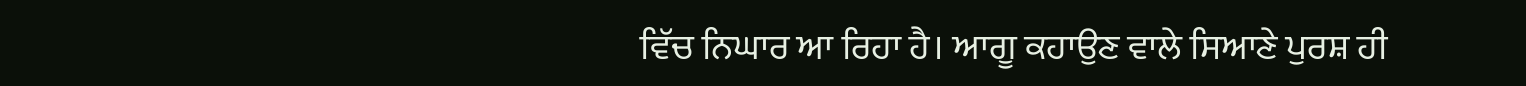ਵਿੱਚ ਨਿਘਾਰ ਆ ਰਿਹਾ ਹੈ। ਆਗੂ ਕਹਾਉਣ ਵਾਲੇ ਸਿਆਣੇ ਪੁਰਸ਼ ਹੀ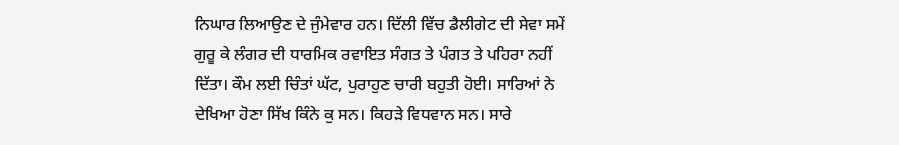ਨਿਘਾਰ ਲਿਆਉਣ ਦੇ ਜੁੰਮੇਵਾਰ ਹਨ। ਦਿੱਲੀ ਵਿੱਚ ਡੈਲੀਗੇਟ ਦੀ ਸੇਵਾ ਸਮੇਂ ਗੁਰੂ ਕੇ ਲੰਗਰ ਦੀ ਧਾਰਮਿਕ ਰਵਾਇਤ ਸੰਗਤ ਤੇ ਪੰਗਤ ਤੇ ਪਹਿਰਾ ਨਹੀਂ ਦਿੱਤਾ। ਕੌਮ ਲਈ ਚਿੰਤਾਂ ਘੱਟ, ਪੁਰਾਹੁਣ ਚਾਰੀ ਬਹੁਤੀ ਹੋਈ। ਸਾਰਿਆਂ ਨੇ ਦੇਖਿਆ ਹੋਣਾ ਸਿੱਖ ਕਿੰਨੇ ਕੁ ਸਨ। ਕਿਹੜੇ ਵਿਧਵਾਨ ਸਨ। ਸਾਰੇ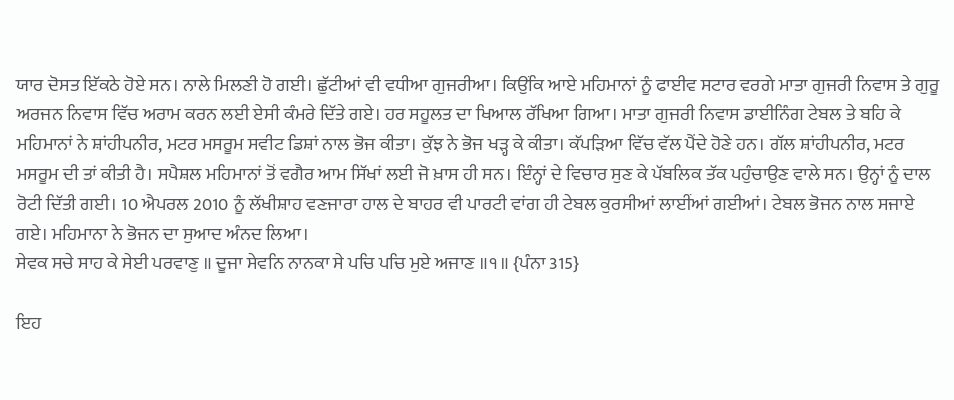ਯਾਰ ਦੋਸਤ ਇੱਕਠੇ ਹੋਏ ਸਨ। ਨਾਲੇ ਮਿਲਣੀ ਹੋ ਗਈ। ਛੁੱਟੀਆਂ ਵੀ ਵਧੀਆ ਗੁਜਰੀਆ। ਕਿਉਂਕਿ ਆਏ ਮਹਿਮਾਨਾਂ ਨੂੰ ਫਾਈਵ ਸਟਾਰ ਵਰਗੇ ਮਾਤਾ ਗੁਜਰੀ ਨਿਵਾਸ ਤੇ ਗੁਰੂ ਅਰਜਨ ਨਿਵਾਸ ਵਿੱਚ ਅਰਾਮ ਕਰਨ ਲਈ ਏਸੀ ਕੰਮਰੇ ਦਿੱਤੇ ਗਏ। ਹਰ ਸਹੂਲਤ ਦਾ ਖਿਆਲ ਰੱਖਿਆ ਗਿਆ। ਮਾਤਾ ਗੁਜਰੀ ਨਿਵਾਸ ਡਾਈਨਿੰਗ ਟੇਬਲ ਤੇ ਬਹਿ ਕੇ ਮਹਿਮਾਨਾਂ ਨੇ ਸ਼ਾਂਹੀਪਨੀਰ, ਮਟਰ ਮਸਰੂਮ ਸਵੀਟ ਡਿਸ਼ਾਂ ਨਾਲ ਭੋਜ ਕੀਤਾ। ਕੁੱਝ ਨੇ ਭੋਜ ਖੜ੍ਹ ਕੇ ਕੀਤਾ। ਕੱਪੜਿਆ ਵਿੱਚ ਵੱਲ ਪੈਂਦੇ ਹੋਣੇ ਹਨ। ਗੱਲ ਸ਼ਾਂਹੀਪਨੀਰ, ਮਟਰ ਮਸਰੂਮ ਦੀ ਤਾਂ ਕੀਤੀ ਹੈ। ਸਪੈਸ਼ਲ ਮਹਿਮਾਨਾਂ ਤੋਂ ਵਗੈਰ ਆਮ ਸਿੱਖਾਂ ਲਈ ਜੋ ਖ਼ਾਸ ਹੀ ਸਨ। ਇੰਨ੍ਹਾਂ ਦੇ ਵਿਚਾਰ ਸੁਣ ਕੇ ਪੱਬਲਿਕ ਤੱਕ ਪਹੁੰਚਾਉਣ ਵਾਲੇ ਸਨ। ਉਨ੍ਹਾਂ ਨੂੰ ਦਾਲ ਰੋਟੀ ਦਿੱਤੀ ਗਈ। 10 ਐਪਰਲ 2010 ਨੂੰ ਲੱਖੀਸ਼ਾਹ ਵਣਜਾਰਾ ਹਾਲ ਦੇ ਬਾਹਰ ਵੀ ਪਾਰਟੀ ਵਾਂਗ ਹੀ ਟੇਬਲ ਕੁਰਸੀਆਂ ਲਾਈਂਆਂ ਗਈਆਂ। ਟੇਬਲ ਭੋਜਨ ਨਾਲ ਸਜਾਏ ਗਏ। ਮਹਿਮਾਨਾ ਨੇ ਭੋਜਨ ਦਾ ਸੁਆਦ ਅੰਨਦ ਲਿਆ।
ਸੇਵਕ ਸਚੇ ਸਾਹ ਕੇ ਸੇਈ ਪਰਵਾਣੁ ॥ ਦੂਜਾ ਸੇਵਨਿ ਨਾਨਕਾ ਸੇ ਪਚਿ ਪਚਿ ਮੁਏ ਅਜਾਣ ॥੧॥ {ਪੰਨਾ 315}

ਇਹ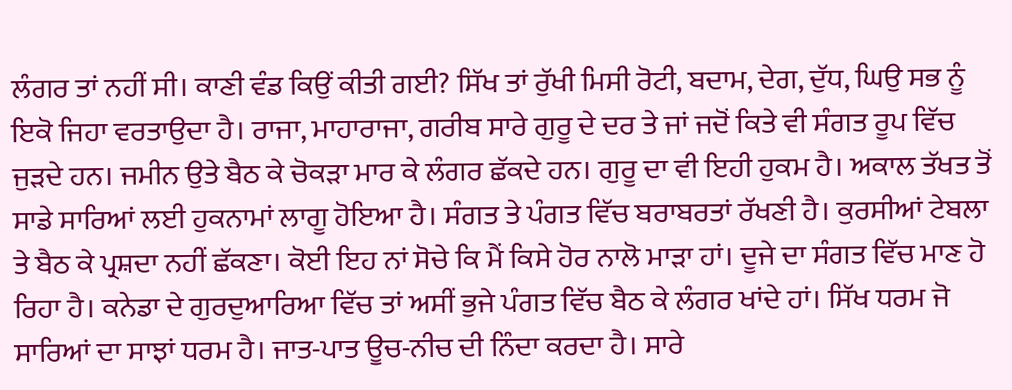ਲੰਗਰ ਤਾਂ ਨਹੀਂ ਸੀ। ਕਾਣੀ ਵੰਡ ਕਿਉਂ ਕੀਤੀ ਗਈ? ਸਿੱਖ ਤਾਂ ਰੁੱਖੀ ਮਿਸੀ ਰੋਟੀ, ਬਦਾਮ, ਦੇਗ, ਦੁੱਧ, ਘਿਉ ਸਭ ਨੂੰ ਇਕੋ ਜਿਹਾ ਵਰਤਾਉਦਾ ਹੈ। ਰਾਜਾ, ਮਾਹਾਰਾਜਾ, ਗਰੀਬ ਸਾਰੇ ਗੁਰੂ ਦੇ ਦਰ ਤੇ ਜਾਂ ਜਦੋਂ ਕਿਤੇ ਵੀ ਸੰਗਤ ਰੂਪ ਵਿੱਚ ਜੁੜਦੇ ਹਨ। ਜਮੀਨ ਉਤੇ ਬੈਠ ਕੇ ਚੋਕੜਾ ਮਾਰ ਕੇ ਲੰਗਰ ਛੱਕਦੇ ਹਨ। ਗੁਰੂ ਦਾ ਵੀ ਇਹੀ ਹੁਕਮ ਹੈ। ਅਕਾਲ ਤੱਖਤ ਤੋਂ ਸਾਡੇ ਸਾਰਿਆਂ ਲਈ ਹੁਕਨਾਮਾਂ ਲਾਗੂ ਹੋਇਆ ਹੈ। ਸੰਗਤ ਤੇ ਪੰਗਤ ਵਿੱਚ ਬਰਾਬਰਤਾਂ ਰੱਖਣੀ ਹੈ। ਕੁਰਸੀਆਂ ਟੇਬਲਾ ਤੇ ਬੈਠ ਕੇ ਪ੍ਰਸ਼ਦਾ ਨਹੀਂ ਛੱਕਣਾ। ਕੋਈ ਇਹ ਨਾਂ ਸੋਚੇ ਕਿ ਮੈਂ ਕਿਸੇ ਹੋਰ ਨਾਲੋ ਮਾੜਾ ਹਾਂ। ਦੂਜੇ ਦਾ ਸੰਗਤ ਵਿੱਚ ਮਾਣ ਹੋ ਰਿਹਾ ਹੈ। ਕਨੇਡਾ ਦੇ ਗੁਰਦੁਆਰਿਆ ਵਿੱਚ ਤਾਂ ਅਸੀਂ ਭੁਜੇ ਪੰਗਤ ਵਿੱਚ ਬੈਠ ਕੇ ਲੰਗਰ ਖਾਂਦੇ ਹਾਂ। ਸਿੱਖ ਧਰਮ ਜੋ ਸਾਰਿਆਂ ਦਾ ਸਾਝਾਂ ਧਰਮ ਹੈ। ਜਾਤ-ਪਾਤ ਊਚ-ਨੀਚ ਦੀ ਨਿੰਦਾ ਕਰਦਾ ਹੈ। ਸਾਰੇ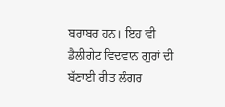ਬਰਾਬਰ ਹਨ। ਇਹ ਵੀ ਡੈਲੀਗੇਟ ਵਿਦਵਾਨ ਗੁਰਾਂ ਦੀ ਬੱਣਾਈ ਰੀਤ ਲੰਗਰ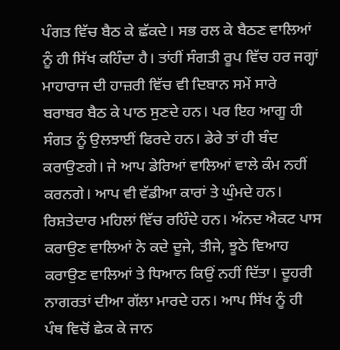ਪੰਗਤ ਵਿੱਚ ਬੈਠ ਕੇ ਛੱਕਦੇ। ਸਭ ਰਲ ਕੇ ਬੈਠਣ ਵਾਲਿਆਂ ਨੂੰ ਹੀ ਸਿੱਖ ਕਹਿੰਦਾ ਹੈ। ਤਾਂਹੀਂ ਸੰਗਤੀ ਰੂਪ ਵਿੱਚ ਹਰ ਜਗ੍ਹਾਂ ਮਾਹਾਰਾਜ ਦੀ ਹਾਜ਼ਰੀ ਵਿੱਚ ਵੀ ਦਿਬਾਨ ਸਮੇਂ ਸਾਰੇ ਬਰਾਬਰ ਬੈਠ ਕੇ ਪਾਠ ਸੁਣਦੇ ਹਨ। ਪਰ ਇਹ ਆਗੂ ਹੀ ਸੰਗਤ ਨੂੰ ਉਲਝਾਈਂ ਫਿਰਦੇ ਹਨ। ਡੇਰੇ ਤਾਂ ਹੀ ਬੰਦ ਕਰਾਉਣਗੇ। ਜੇ ਆਪ ਡੇਰਿਆਂ ਵਾਲਿਆਂ ਵਾਲੇ ਕੰਮ ਨਹੀਂ ਕਰਨਗੇ। ਆਪ ਵੀ ਵੱਡੀਆ ਕਾਰਾਂ ਤੇ ਘੁੰਮਦੇ ਹਨ। ਰਿਸ਼ਤੇਦਾਰ ਮਹਿਲਾਂ ਵਿੱਚ ਰਹਿੰਦੇ ਹਨ। ਅੰਨਦ ਐਕਟ ਪਾਸ ਕਰਾਉਣ ਵਾਲਿਆਂ ਨੇ ਕਦੇ ਦੂਜੇ, ਤੀਜੇ, ਝੂਠੇ ਵਿਆਹ ਕਰਾਉਣ ਵਾਲਿਆਂ ਤੇ ਧਿਆਨ ਕਿਉਂ ਨਹੀਂ ਦਿੱਤਾ। ਦੂਹਰੀ ਨਾਗਰਤਾਂ ਦੀਆ ਗੱਲਾ ਮਾਰਦੇ ਹਨ। ਆਪ ਸਿੱਖ ਨੂੰ ਹੀ ਪੰਥ ਵਿਚੋਂ ਛੇਕ ਕੇ ਜਾਨ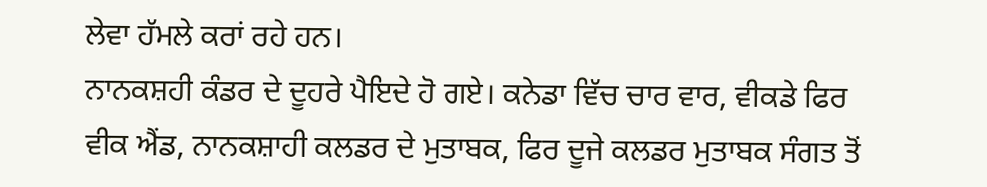ਲੇਵਾ ਹੱਮਲੇ ਕਰਾਂ ਰਹੇ ਹਨ।
ਨਾਨਕਸ਼ਹੀ ਕੰਡਰ ਦੇ ਦੂਹਰੇ ਪੈਇਦੇ ਹੋ ਗਏ। ਕਨੇਡਾ ਵਿੱਚ ਚਾਰ ਵਾਰ, ਵੀਕਡੇ ਫਿਰ ਵੀਕ ਐਂਡ, ਨਾਨਕਸ਼ਾਹੀ ਕਲਡਰ ਦੇ ਮੁਤਾਬਕ, ਫਿਰ ਦੂਜੇ ਕਲਡਰ ਮੁਤਾਬਕ ਸੰਗਤ ਤੋਂ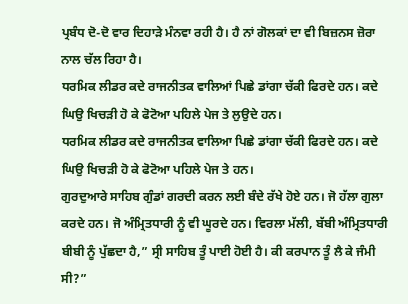ਪ੍ਰਬੰਧ ਦੋ-ਦੋ ਵਾਰ ਦਿਹਾੜੇ ਮੰਨਵਾ ਰਹੀ ਹੈ। ਹੈ ਨਾਂ ਗੋਲਕਾਂ ਦਾ ਵੀ ਬਿਜ਼ਨਸ ਜ਼ੋਰਾ ਨਾਲ ਚੱਲ ਰਿਹਾ ਹੈ।
ਧਰਮਿਕ ਲੀਡਰ ਕਦੇ ਰਾਜਨੀਤਕ ਵਾਲਿਆਂ ਪਿਛੇ ਡਾਂਗਾ ਚੱਕੀ ਫਿਰਦੇ ਹਨ। ਕਦੇ ਘਿਉ ਖਿਚੜੀ ਹੋ ਕੇ ਫੋਟੋਆ ਪਹਿਲੇ ਪੇਜ ਤੇ ਲੁਉਦੇ ਹਨ।
ਧਰਮਿਕ ਲੀਡਰ ਕਦੇ ਰਾਜਨੀਤਕ ਵਾਲਿਆ ਪਿਛੇ ਡਾਂਗਾ ਚੱਕੀ ਫਿਰਦੇ ਹਨ। ਕਦੇ ਘਿਉ ਖਿਚੜੀ ਹੋ ਕੇ ਫੋਟੋਆ ਪਹਿਲੇ ਪੇਜ ਤੇ ਹਨ।
ਗੁਰਦੁਆਰੇ ਸਾਹਿਬ ਗੁੰਡਾਂ ਗਰਦੀ ਕਰਨ ਲਈ ਬੰਦੇ ਰੱਖੇ ਹੋਏ ਹਨ। ਜੋ ਹੱਲਾ ਗੁਲਾ ਕਰਦੇ ਹਨ। ਜੋ ਅੰਮ੍ਰਿਤਧਾਰੀ ਨੂੰ ਵੀ ਘੂਰਦੇ ਹਨ। ਵਿਰਲਾ ਮੱਲੀ, ਬੱਬੀ ਅੰਮ੍ਰਿਤਧਾਰੀ ਬੀਬੀ ਨੂੰ ਪੁੱਛਦਾ ਹੈ,” ਸ੍ਰੀ ਸਾਹਿਬ ਤੂੰ ਪਾਈ ਹੋਈ ਹੈ। ਕੀ ਕਰਪਾਨ ਤੂੰ ਲੈ ਕੇ ਜੰਮੀ ਸੀ?”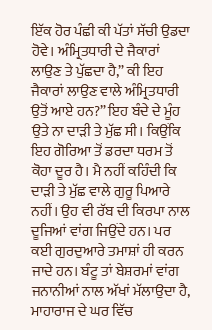ਇੱਕ ਹੋਰ ਪੰਛੀ ਕੀ ਪੱਤਾਂ ਸੱਚੀ ਉਡਦਾ ਹੋਵੇ। ਅੰਮ੍ਰਿਤਧਾਰੀ ਦੇ ਜੈਕਾਰਾਂ ਲਾਉਣ ਤੇ ਪੁੱਛਦਾ ਹੈ,” ਕੀ ਇਹ ਜੈਕਾਰਾਂ ਲਾਉਣ ਵਾਲੇ ਅੰਮ੍ਰਿਤਧਾਰੀ ਉਤੋਂ ਆਏ ਹਨ?” ਇਹ ਬੰਦੇ ਦੇ ਮੂੰਹ ਉਤੇ ਨਾ ਦਾੜੀ ਤੇ ਮੁੱਛ ਸੀ। ਕਿਉਂਕਿ ਇਹ ਗੋਰਿਆ ਤੋਂ ਡਰਦਾ ਧਰਮ ਤੋਂ ਕੋਹਾ ਦੂਰ ਹੈ। ਮੈ ਨਹੀਂ ਕਹਿੰਦੀ ਕਿ ਦਾੜੀ ਤੇ ਮੁੱਛ ਵਾਲੇ ਗੁਰੂ ਪਿਆਰੇ ਨਹੀਂ। ਉਹ ਵੀ ਰੱਬ ਦੀ ਕਿਰਪਾ ਨਾਲ ਦੂਜਿਆਂ ਵਾਂਗ ਜਿਉਂਦੇ ਹਨ। ਪਰ ਕਈ ਗੁਰਦੁਆਰੇ ਤਮਾਸ਼ਾਂ ਹੀ ਕਰਨ ਜਾਦੇ ਹਨ। ਬੰਟੂ ਤਾਂ ਬੇਸ਼ਰਮਾਂ ਵਾਂਗ ਜਨਾਨੀਆਂ ਨਾਲ ਅੱਖਾਂ ਮੱਲਾਉਦਾ ਹੈ, ਮਾਹਾਰਾਜ ਦੇ ਘਰ ਵਿੱਚ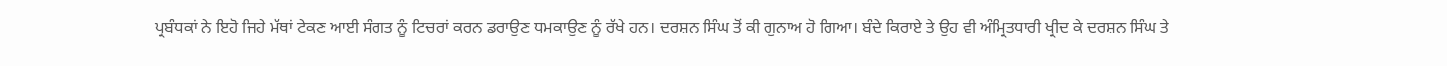ਪ੍ਰਬੰਧਕਾਂ ਨੇ ਇਹੋ ਜਿਹੇ ਮੱਥਾਂ ਟੇਕਣ ਆਈ ਸੰਗਤ ਨੂੰ ਟਿਚਰਾਂ ਕਰਨ ਡਰਾਉਣ ਧਮਕਾਉਣ ਨੂੰ ਰੱਖੇ ਹਨ। ਦਰਸ਼ਨ ਸਿੰਘ ਤੋਂ ਕੀ ਗੁਨਾਅ ਹੋ ਗਿਆ। ਬੰਦੇ ਕਿਰਾਏ ਤੇ ਉਹ ਵੀ ਅੰਮ੍ਰਿਤਧਾਰੀ ਖ੍ਰੀਦ ਕੇ ਦਰਸ਼ਨ ਸਿੰਘ ਤੇ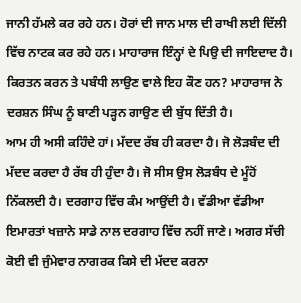ਜਾਨੀ ਹੱਮਲੇ ਕਰ ਰਹੇ ਹਨ। ਹੋਰਾਂ ਦੀ ਜਾਨ ਮਾਲ ਦੀ ਰਾਖੀ ਲਈ ਦਿੱਲੀ ਵਿੱਚ ਨਾਟਕ ਕਰ ਰਹੇ ਹਨ। ਮਾਹਾਰਾਜ ਇੰਨ੍ਹਾਂ ਦੇ ਪਿਉ ਦੀ ਜਾਇਦਾਦ ਹੈ। ਕਿਰਤਨ ਕਰਨ ਤੇ ਪਬੰਧੀ ਲਾਉਣ ਵਾਲੇ ਇਹ ਕੌਣ ਹਨ? ਮਾਹਾਰਾਜ ਨੇ ਦਰਸ਼ਨ ਸਿੰਘ ਨੂੰ ਬਾਣੀ ਪੜ੍ਹਨ ਗਾਉਣ ਦੀ ਬੁੱਧ ਦਿੱਤੀ ਹੈ।
ਆਮ ਹੀ ਅਸੀ ਕਹਿੰਦੇ ਹਾਂ। ਮੱਦਦ ਰੱਬ ਹੀ ਕਰਦਾ ਹੈ। ਜੋ ਲੋੜਬੰਦ ਦੀ ਮੱਦਦ ਕਰਦਾ ਹੈ ਰੱਬ ਹੀ ਹੁੰਦਾ ਹੈ। ਜੋ ਸੀਸ ਉਸ ਲੋੜਬੰਧ ਦੇ ਮੂੰਹੋਂ ਨਿੱਕਲਦੀ ਹੈ। ਦਰਗਾਹ ਵਿੱਚ ਕੰਮ ਆਉਂਦੀ ਹੈ। ਵੱਡੀਆ ਵੱਡੀਆ ਇਮਾਰਤਾਂ ਖਜ਼ਾਨੇ ਸਾਡੇ ਨਾਲ ਦਰਗਾਹ ਵਿੱਚ ਨਹੀਂ ਜਾਣੇ। ਅਗਰ ਸੱਚੀ ਕੋਈ ਵੀ ਜੁੰਮੇਵਾਰ ਨਾਗਰਕ ਕਿਸੇ ਦੀ ਮੱਦਦ ਕਰਨਾ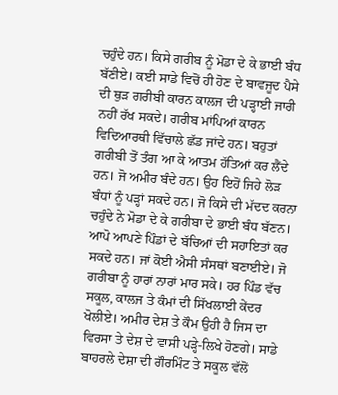ਚਹੁੰਦੇ ਹਨ। ਕਿਸੇ ਗਰੀਬ ਨੂੰ ਮੋਡਾ ਦੇ ਕੇ ਭਾਈ ਬੰਧ ਬੱਣੀਏ। ਕਈ ਸਾਡੇ ਵਿਚੋਂ ਹੀ ਹੋਣ ਦੇ ਬਾਵਜੂਦ ਪੈਸੇ ਦੀ ਥੁੜ ਗਰੀਬੀ ਕਾਰਨ ਕਾਲਜ ਦੀ ਪੜ੍ਹਾਈ ਜਾਰੀ ਨਹੀਂ ਰੱਖ ਸਕਦੇ। ਗਰੀਬ ਮਾਂਪਿਆਂ ਕਾਰਨ ਵਿਦਿਆਰਥੀ ਵਿੱਚਾਲੇ ਛੱਡ ਜਾਂਦੇ ਹਨ। ਬਹੁਤਾਂ ਗਰੀਬੀ ਤੋਂ ਤੰਗ ਆ ਕੇ ਆਤਮ ਹੱਤਿਆਂ ਕਰ ਲੈਂਦੇ ਹਨ। ਜੋ ਅਮੀਰ ਬੰਦੇ ਹਨ। ਉਹ ਇਹੋਂ ਜਿਹੇ ਲੋੜ ਬੰਧਾਂ ਨੂੰ ਪੜ੍ਹਾਂ ਸਕਦੇ ਹਨ। ਜੋ ਕਿਸੇ ਦੀ ਮੱਦਦ ਕਰਨਾ ਚਹੁੰਦੇ ਨੇ ਮੋਡਾ ਦੇ ਕੇ ਗਰੀਬਾ ਦੇ ਭਾਈ ਬੰਧ ਬੱਣਨ। ਆਪੋ ਆਪਣੇ ਪਿੰਡਾਂ ਦੇ ਬੱਚਿਆਂ ਦੀ ਸਹਾਇਤਾਂ ਕਰ ਸਕਦੇ ਹਨ। ਜਾਂ ਕੋਈ ਐਸੀ ਸੰਸਥਾਂ ਬਣਾਈਏ। ਜੋ ਗਰੀਬਾ ਨੂੰ ਹਾਰਾਂ ਨਾਰਾਂ ਮਾਰ ਸਕੇ। ਹਰ ਪਿੰਡ ਵੱਚ ਸਕੂਲ, ਕਾਲਜ ਤੇ ਕੰਮਾਂ ਦੀ ਸਿੱਖਲਾਈ ਕੇਂਦਰ ਖੋਲੀਏ। ਅਮੀਰ ਦੇਸ਼ ਤੇ ਕੌਮ ਉਹੀ ਹੈ ਜਿਸ ਦਾ ਵਿਰਸਾ ਤੇ ਦੇਸ਼ ਦੇ ਵਾਸੀ ਪੜ੍ਹੇ-ਲਿਖੇ ਹੋਣਗੇ। ਸਾਡੇ ਬਾਹਰਲੇ ਦੇਸ਼ਾ ਦੀ ਗੌਰਮਿੰਟ ਤੇ ਸਕੂਲ ਵੱਲੋਂ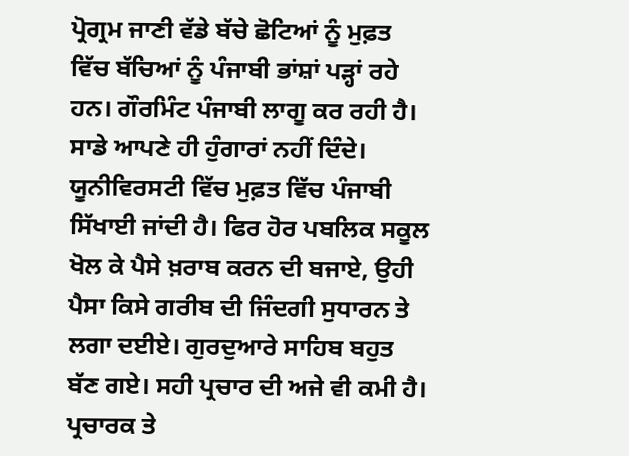ਪ੍ਰੋਗ੍ਰਮ ਜਾਣੀ ਵੱਡੇ ਬੱਚੇ ਛੋਟਿਆਂ ਨੂੰ ਮੁਫ਼ਤ ਵਿੱਚ ਬੱਚਿਆਂ ਨੂੰ ਪੰਜਾਬੀ ਭਾਂਸ਼ਾਂ ਪੜ੍ਹਾਂ ਰਹੇ ਹਨ। ਗੌਰਮਿੰਟ ਪੰਜਾਬੀ ਲਾਗੂ ਕਰ ਰਹੀ ਹੈ। ਸਾਡੇ ਆਪਣੇ ਹੀ ਹੁੰਗਾਰਾਂ ਨਹੀਂ ਦਿੰਦੇ। ਯੂਨੀਵਿਰਸਟੀ ਵਿੱਚ ਮੁਫ਼ਤ ਵਿੱਚ ਪੰਜਾਬੀ ਸਿੱਖਾਈ ਜਾਂਦੀ ਹੈ। ਫਿਰ ਹੋਰ ਪਬਲਿਕ ਸਕੂਲ ਖੋਲ ਕੇ ਪੈਸੇ ਖ਼ਰਾਬ ਕਰਨ ਦੀ ਬਜਾਏ, ਉਹੀ ਪੈਸਾ ਕਿਸੇ ਗਰੀਬ ਦੀ ਜਿੰਦਗੀ ਸੁਧਾਰਨ ਤੇ ਲਗਾ ਦਈਏ। ਗੁਰਦੁਆਰੇ ਸਾਹਿਬ ਬਹੁਤ ਬੱਣ ਗਏ। ਸਹੀ ਪ੍ਰਚਾਰ ਦੀ ਅਜੇ ਵੀ ਕਮੀ ਹੈ। ਪ੍ਰਚਾਰਕ ਤੇ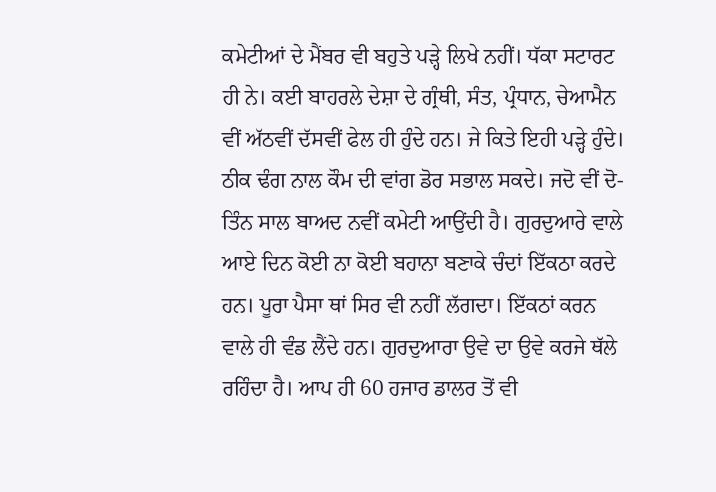ਕਮੇਟੀਆਂ ਦੇ ਮੈਂਬਰ ਵੀ ਬਹੁਤੇ ਪੜ੍ਹੇ ਲਿਖੇ ਨਹੀਂ। ਧੱਕਾ ਸਟਾਰਟ ਹੀ ਨੇ। ਕਈ ਬਾਹਰਲੇ ਦੇਸ਼ਾ ਦੇ ਗ੍ਰੰਥੀ, ਸੰਤ, ਪ੍ਰੰਧਾਨ, ਚੇਆਮੈਨ ਵੀਂ ਅੱਠਵੀਂ ਦੱਸਵੀਂ ਫੇਲ ਹੀ ਹੁੰਦੇ ਹਨ। ਜੇ ਕਿਤੇ ਇਹੀ ਪੜ੍ਹੇ ਹੁੰਦੇ। ਠੀਕ ਢੰਗ ਨਾਲ ਕੌਮ ਦੀ ਵਾਂਗ ਡੋਰ ਸਭਾਲ ਸਕਦੇ। ਜਦੋ ਵੀਂ ਦੋ-ਤਿੰਨ ਸਾਲ ਬਾਅਦ ਨਵੀਂ ਕਮੇਟੀ ਆਉਂਦੀ ਹੈ। ਗੁਰਦੁਆਰੇ ਵਾਲੇ ਆਏ ਦਿਨ ਕੋਈ ਨਾ ਕੋਈ ਬਹਾਨਾ ਬਣਾਕੇ ਚੰਦਾਂ ਇੱਕਠਾ ਕਰਦੇ ਹਨ। ਪੂਰਾ ਪੈਸਾ ਥਾਂ ਸਿਰ ਵੀ ਨਹੀਂ ਲੱਗਦਾ। ਇੱਕਠਾਂ ਕਰਨ ਵਾਲੇ ਹੀ ਵੰਡ ਲੈਂਦੇ ਹਨ। ਗੁਰਦੁਆਰਾ ਉਵੇ ਦਾ ਉਵੇ ਕਰਜੇ ਥੱਲੇ ਰਹਿੰਦਾ ਹੈ। ਆਪ ਹੀ 60 ਹਜਾਰ ਡਾਲਰ ਤੋਂ ਵੀ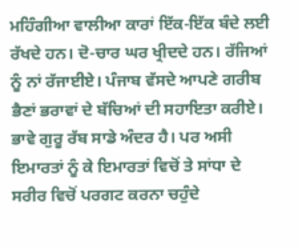ਮਹਿੰਗੀਆ ਵਾਲੀਆ ਕਾਰਾਂ ਇੱਕ-ਇੱਕ ਬੰਦੇ ਲਈ ਰੱਖਦੇ ਹਨ। ਦੋ-ਚਾਰ ਘਰ ਖ੍ਰੀਦਦੇ ਹਨ। ਰੱਜਿਆਂ ਨੂੰ ਨਾਂ ਰੱਜਾਈਏ। ਪੰਜਾਬ ਵੱਸਦੇ ਆਪਣੇ ਗਰੀਬ ਭੈਣਾਂ ਭਰਾਵਾਂ ਦੇ ਬੱਚਿਆਂ ਦੀ ਸਹਾਇਤਾ ਕਰੀਏ। ਭਾਵੇ ਗੁਰੂ ਰੱਬ ਸਾਡੇ ਅੰਦਰ ਹੈ। ਪਰ ਅਸੀ ਇਮਾਰਤਾਂ ਨੂੰ ਕੇ ਇਮਾਰਤਾਂ ਵਿਚੋਂ ਤੇ ਸਾਂਧਾ ਦੇ ਸਰੀਰ ਵਿਚੋਂ ਪਰਗਟ ਕਰਨਾ ਚਹੁੰਦੇ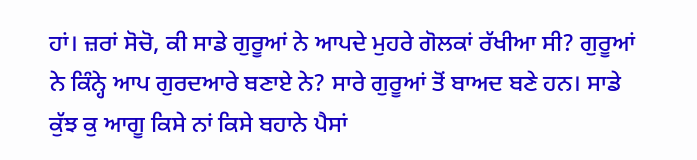ਹਾਂ। ਜ਼ਰਾਂ ਸੋਚੋ, ਕੀ ਸਾਡੇ ਗੁਰੂਆਂ ਨੇ ਆਪਦੇ ਮੁਹਰੇ ਗੋਲਕਾਂ ਰੱਖੀਆ ਸੀ? ਗੁਰੂਆਂ ਨੇ ਕਿੰਨ੍ਹੇ ਆਪ ਗੁਰਦਆਰੇ ਬਣਾਏ ਨੇ? ਸਾਰੇ ਗੁਰੂਆਂ ਤੋਂ ਬਾਅਦ ਬਣੇ ਹਨ। ਸਾਡੇ ਕੁੱਝ ਕੁ ਆਗੂ ਕਿਸੇ ਨਾਂ ਕਿਸੇ ਬਹਾਨੇ ਪੈਸਾਂ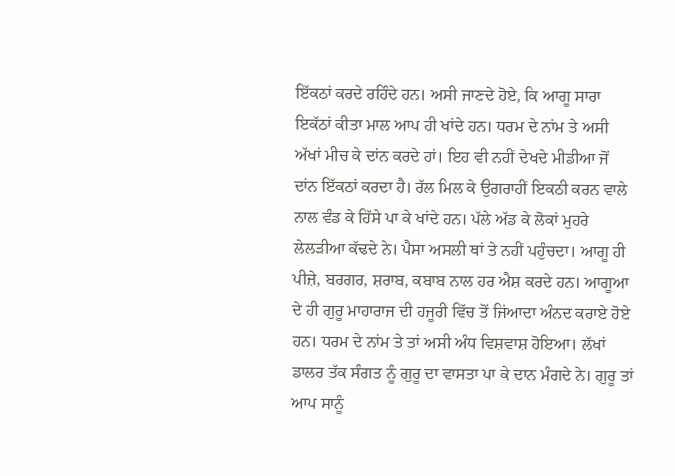ਇੱਕਠਾਂ ਕਰਦੇ ਰਹਿੰਦੇ ਹਨ। ਅਸੀ ਜਾਣਦੇ ਹੋਏ, ਕਿ ਆਗੂ ਸਾਰਾ ਇਕੱਠਾਂ ਕੀਤਾ ਮਾਲ ਆਪ ਹੀ ਖਾਂਦੇ ਹਨ। ਧਰਮ ਦੇ ਨਾਂਮ ਤੇ ਅਸੀ ਅੱਖਾਂ ਮੀਚ ਕੇ ਦਾਂਨ ਕਰਦੇ ਹਾਂ। ਇਹ ਵੀ ਨਹੀਂ ਦੇਖਦੇ ਮੀਡੀਆ ਜੋਂ ਦਾਂਨ ਇੱਕਠਾਂ ਕਰਦਾ ਹੈ। ਰੱਲ ਮਿਲ ਕੇ ਉਗਰਾਹੀਂ ਇਕਠੀ ਕਰਨ ਵਾਲੇ ਨਾਲ ਵੰਡ ਕੇ ਹਿੱਸੇ ਪਾ ਕੇ ਖਾਂਦੇ ਹਨ। ਪੱਲੇ ਅੱਡ ਕੇ ਲੋਕਾਂ ਮੁਹਰੇ ਲੇਲੜੀਆ ਕੱਢਦੇ ਨੇ। ਪੈਸਾ ਅਸਲੀ ਥਾਂ ਤੇ ਨਹੀਂ ਪਹੁੰਚਦਾ। ਆਗੂ ਹੀ ਪੀਜ਼ੇ, ਬਰਗਰ, ਸ਼ਰਾਬ, ਕਬਾਬ ਨਾਲ ਹਰ ਐਸ਼ ਕਰਦੇ ਹਨ। ਆਗੂਆ ਦੇ ਹੀ ਗੁਰੂ ਮਾਹਾਰਾਜ ਦੀ ਹਜੂਰੀ ਵਿੱਚ ਤੋਂ ਜਿਂਆਦਾ ਅੰਨਦ ਕਰਾਏ ਹੋਏ ਹਨ। ਧਰਮ ਦੇ ਨਾਂਮ ਤੇ ਤਾਂ ਅਸੀ ਅੰਧ ਵਿਸ਼ਵਾਸ਼ ਹੋਇਆ। ਲੱਖਾਂ ਡਾਲਰ ਤੱਕ ਸੰਗਤ ਨੂੰ ਗੁਰੂ ਦਾ ਵਾਸਤਾ ਪਾ ਕੇ ਦਾਨ ਮੰਗਦੇ ਨੇ। ਗੁਰੂ ਤਾਂ ਆਪ ਸਾਨੂੰ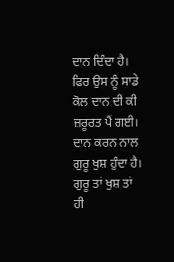ਦਾਨ ਦਿੰਦਾ ਹੈ। ਫਿਰ ਉਸ ਨੂੰ ਸਾਡੇ ਕੋਲ ਦਾਨ ਦੀ ਕੀ ਜ਼ਰੂਰਤ ਪੈਂ ਗਈ। ਦਾਨ ਕਰਨ ਨਾਲ ਗੁਰੂ ਖੁਸ਼ ਹੁੰਦਾ ਹੈ। ਗੁਰੂ ਤਾਂ ਖੁਸ਼ ਤਾਂ ਹੀ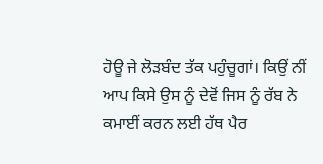ਹੋਊ ਜੇ ਲੋੜਬੰਦ ਤੱਕ ਪਹੁੰਚੂਗਾਂ। ਕਿਉਂ ਨੀਂ ਆਪ ਕਿਸੇ ਉਸ ਨੂੰ ਦੇਵੋਂ ਜਿਸ ਨੂੰ ਰੱਬ ਨੇ ਕਮਾਈਂ ਕਰਨ ਲਈ ਹੱਥ ਪੈਰ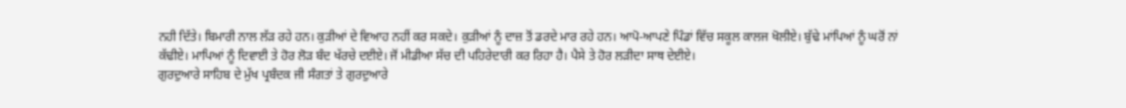ਨਹੀ ਦਿੱਤੇ। ਬਿਮਾਰੀ ਨਾਲ ਲੱੜ ਰਹੇ ਹਨ। ਕੁੜੀਆਂ ਦੇ ਵਿਆਹ ਨਹੀਂ ਕਰ ਸਕਦੇ। ਕੁੜੀਆਂ ਨੂੰ ਦਾਜ਼ ਤੋਂ ਡਰਦੇ ਮਾਰ ਰਹੇ ਹਨ। ਆਪੋ-ਆਪਣੇ ਪਿੰਡਾਂ ਵਿੱਚ ਸਕੂਲ ਕਾਲਜ ਖੋਲੀਏ। ਬੁੱਢੇ ਮਾਂਪਿਆਂ ਨੂੰ ਘਰੋਂ ਨਾਂ ਕੱਢੀਏ। ਮਾਪਿਆਂ ਨੂੰ ਦਿਵਾਈ ਤੇ ਹੋਰ ਲੋੜ ਬੰਦ ਖੱਰਚੇ ਦਈਏ। ਜੋਂ ਮੀਡੀਆ ਸੱਚ ਦੀ ਪਹਿਰੇਦਾਰੀ ਕਰ ਰਿਹਾ ਹੈ। ਪੈਸੇ ਤੇ ਹੋਰ ਲੜੀਦਾ ਸਾਥ ਦੇਈਏ।
ਗੁਰਦੁਆਰੇ ਸਾਹਿਬ ਦੇ ਮੁੱਖ ਪ੍ਰਬੰਦਕ ਜੀ ਸੰਗਤਾਂ ਤੇ ਗੁਰਦੁਆਰੇ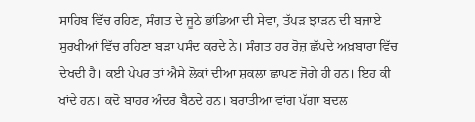ਸਾਹਿਬ ਵਿੱਚ ਰਹਿਣ, ਸੰਗਤ ਦੇ ਜੂਠੇ ਭਾਂਡਿਆ ਦੀ ਸੇਵਾ, ਤੱਪੜ ਝਾੜਨ ਦੀ ਬਜਾਏ ਸੁਰਖੀਆਂ ਵਿੱਚ ਰਹਿਣਾ ਬੜਾ ਪਸੰਦ ਕਰਦੇ ਨੇ। ਸੰਗਤ ਹਰ ਰੋਜ਼ ਛੱਪਦੇ ਅਖ਼ਬਾਰਾ ਵਿੱਚ ਦੇਖਦੀ ਹੈ। ਕਈ ਪੇਪਰ ਤਾਂ ਐਸੇ ਲੋਕਾਂ ਦੀਆ ਸ਼ਕਲਾ ਛਾਪਣ ਜੋਗੇ ਹੀ ਹਨ। ਇਹ ਕੀ ਖਾਂਦੇ ਹਨ। ਕਦੋ ਬਾਹਰ ਅੰਦਰ ਬੈਠਦੇ ਹਨ। ਬਰਾਤੀਆ ਵਾਂਗ ਪੱਗਾ ਬਦਲ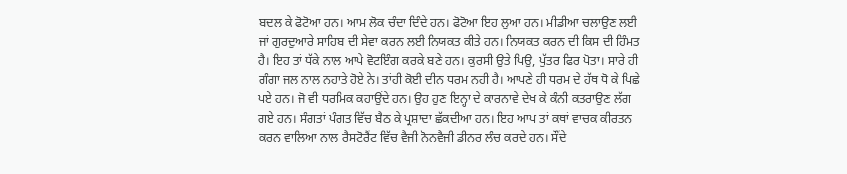ਬਦਲ ਕੇ ਫੋਟੋਆ ਹਨ। ਆਮ ਲੋਕ ਚੰਦਾ ਦਿੰਦੇ ਹਨ। ਫੋਟੋਆ ਇਹ ਲੁਆ ਹਨ। ਮੀਡੀਆ ਚਲਾਉਣ ਲਈ ਜਾਂ ਗੁਰਦੁਆਰੇ ਸਾਹਿਬ ਦੀ ਸੇਵਾ ਕਰਨ ਲਈ ਨਿਯਕਤ ਕੀਤੇ ਹਨ। ਨਿਯਕਤ ਕਰਨ ਦੀ ਕਿਸ ਦੀ ਹਿੰਮਤ ਹੈ। ਇਹ ਤਾਂ ਧੱਕੇ ਨਾਲ ਆਪੇ ਵੋਟਇੰਗ ਕਰਕੇ ਬਣੇ ਹਨ। ਕੁਰਸੀ ਉਤੇ ਪਿਉ, ਪੁੱਤਰ ਫਿਰ ਪੋਤਾ। ਸਾਰੇ ਹੀ ਗੰਗਾ ਜਲ ਨਾਲ ਨਹਾਤੇ ਹੋਏ ਨੇ। ਤਾਂਹੀ ਕੋਈ ਦੀਨ ਧਰਮ ਨਹੀ ਹੈ। ਆਪਣੇ ਹੀ ਧਰਮ ਦੇ ਹੱਥ ਧੋ ਕੇ ਪਿਛੇ ਪਏ ਹਨ। ਜੋ ਵੀ ਧਰਮਿਕ ਕਹਾਉਂਦੇ ਹਨ। ਉਹ ਹੁਣ ਇਨ੍ਹਾ ਦੇ ਕਾਰਨਾਵੇ ਦੇਖ ਕੇ ਕੰਨੀ ਕਤਰਾਉਣ ਲੱਗ ਗਏ ਹਨ। ਸੰਗਤਾਂ ਪੰਗਤ ਵਿੱਚ ਬੈਠ ਕੇ ਪ੍ਰਸ਼ਾਦਾ ਛੱਕਦੀਆ ਹਨ। ਇਹ ਆਪ ਤਾਂ ਕਥਾਂ ਵਾਚਕ ਕੀਰਤਨ ਕਰਨ ਵਾਲਿਆ ਨਾਲ ਰੈਸਟੋਰੈਂਟ ਵਿੱਚ ਵੈਜੀ ਨੋਨਵੈਜੀ ਡੀਨਰ ਲੰਚ ਕਰਦੇ ਹਨ। ਸੌਂਦੇ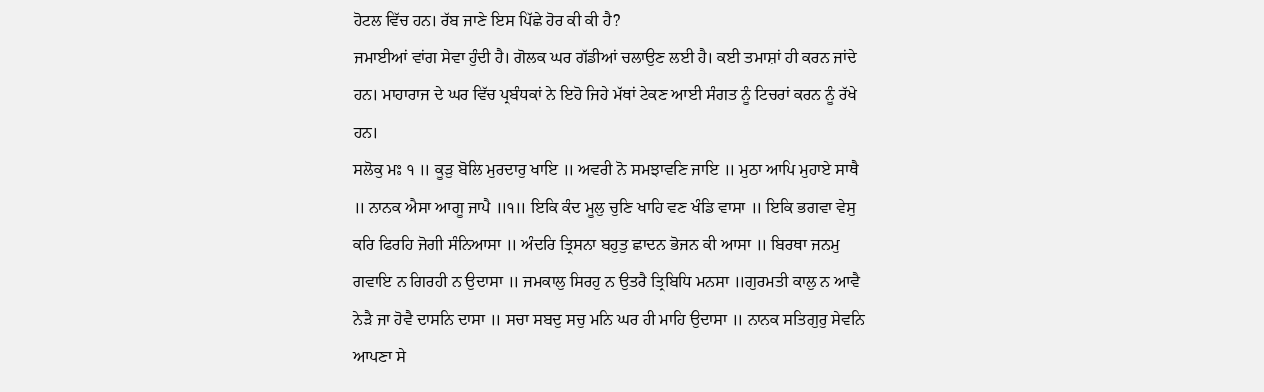ਹੋਟਲ ਵਿੱਚ ਹਨ। ਰੱਬ ਜਾਣੇ ਇਸ ਪਿੱਛੇ ਹੋਰ ਕੀ ਕੀ ਹੈ?
ਜਮਾਈਆਂ ਵਾਂਗ ਸੇਵਾ ਹੁੰਦੀ ਹੈ। ਗੋਲਕ ਘਰ ਗੱਡੀਆਂ ਚਲਾਉਣ ਲਈ ਹੈ। ਕਈ ਤਮਾਸ਼ਾਂ ਹੀ ਕਰਨ ਜਾਂਦੇ ਹਨ। ਮਾਹਾਰਾਜ ਦੇ ਘਰ ਵਿੱਚ ਪ੍ਰਬੰਧਕਾਂ ਨੇ ਇਹੋ ਜਿਹੇ ਮੱਥਾਂ ਟੇਕਣ ਆਈ ਸੰਗਤ ਨੂੰ ਟਿਚਰਾਂ ਕਰਨ ਨੂੰ ਰੱਖੇ ਹਨ।
ਸਲੋਕੁ ਮਃ ੧ ॥ ਕੂੜੁ ਬੋਲਿ ਮੁਰਦਾਰੁ ਖਾਇ ॥ ਅਵਰੀ ਨੋ ਸਮਝਾਵਣਿ ਜਾਇ ॥ ਮੁਠਾ ਆਪਿ ਮੁਹਾਏ ਸਾਥੈ ॥ ਨਾਨਕ ਐਸਾ ਆਗੂ ਜਾਪੈ ॥੧॥ ਇਕਿ ਕੰਦ ਮੂਲੁ ਚੁਣਿ ਖਾਹਿ ਵਣ ਖੰਡਿ ਵਾਸਾ ॥ ਇਕਿ ਭਗਵਾ ਵੇਸੁ ਕਰਿ ਫਿਰਹਿ ਜੋਗੀ ਸੰਨਿਆਸਾ ॥ ਅੰਦਰਿ ਤ੍ਰਿਸਨਾ ਬਹੁਤੁ ਛਾਦਨ ਭੋਜਨ ਕੀ ਆਸਾ ॥ ਬਿਰਥਾ ਜਨਮੁ ਗਵਾਇ ਨ ਗਿਰਹੀ ਨ ਉਦਾਸਾ ॥ ਜਮਕਾਲੁ ਸਿਰਹੁ ਨ ਉਤਰੈ ਤ੍ਰਿਬਿਧਿ ਮਨਸਾ ॥ਗੁਰਮਤੀ ਕਾਲੁ ਨ ਆਵੈ ਨੇੜੈ ਜਾ ਹੋਵੈ ਦਾਸਨਿ ਦਾਸਾ ॥ ਸਚਾ ਸਬਦੁ ਸਚੁ ਮਨਿ ਘਰ ਹੀ ਮਾਹਿ ਉਦਾਸਾ ॥ ਨਾਨਕ ਸਤਿਗੁਰੁ ਸੇਵਨਿ ਆਪਣਾ ਸੇ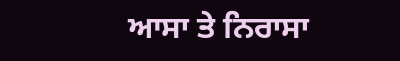ਆਸਾ ਤੇ ਨਿਰਾਸਾ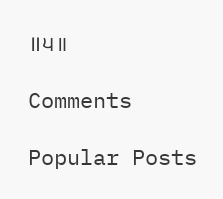॥੫॥

Comments

Popular Posts